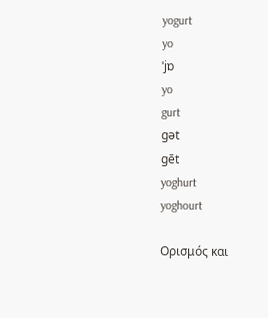yogurt
yo
ˈjɒ
yo
gurt
gət
gēt
yoghurt
yoghourt

Ορισμός και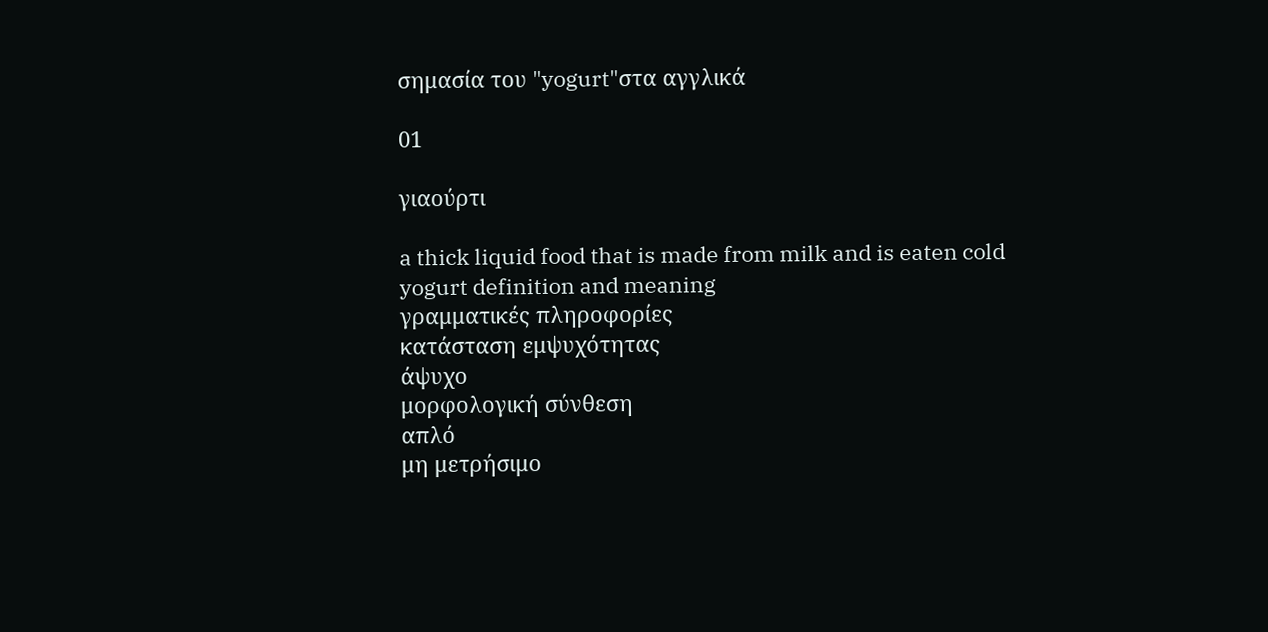σημασία του "yogurt"στα αγγλικά

01

γιαούρτι

a thick liquid food that is made from milk and is eaten cold
yogurt definition and meaning
γραμματικές πληροφορίες
κατάσταση εμψυχότητας
άψυχο
μορφολογική σύνθεση
απλό
μη μετρήσιμο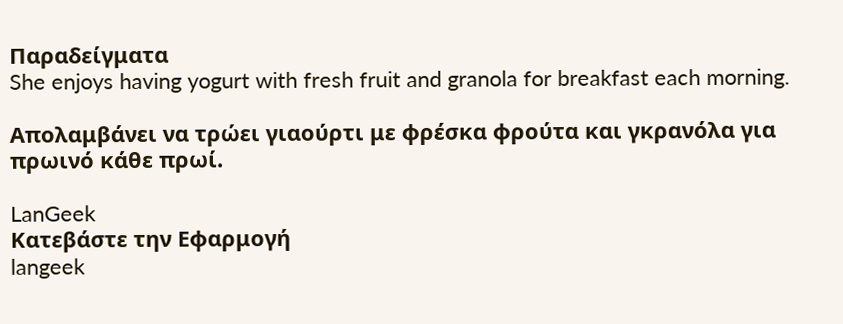Παραδείγματα
She enjoys having yogurt with fresh fruit and granola for breakfast each morning.

Απολαμβάνει να τρώει γιαούρτι με φρέσκα φρούτα και γκρανόλα για πρωινό κάθε πρωί.

LanGeek
Κατεβάστε την Εφαρμογή
langeek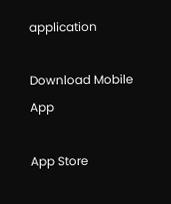application

Download Mobile App

App Store